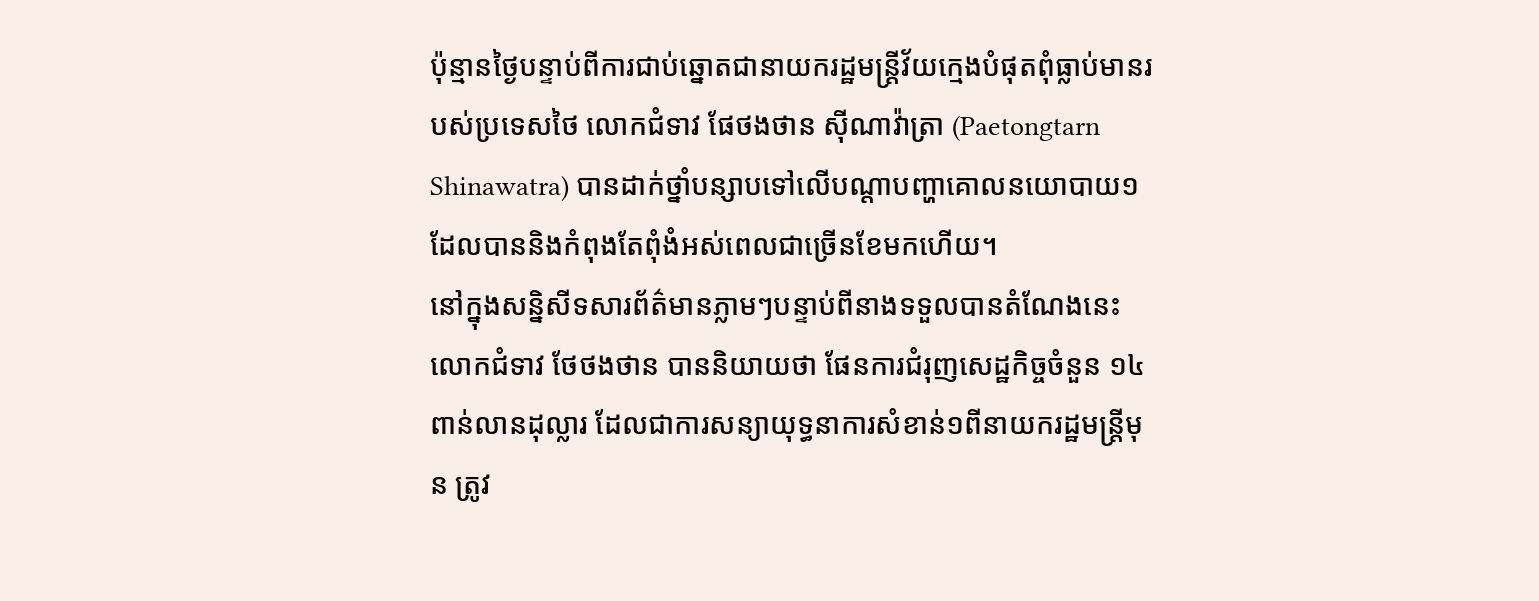ប៉ុន្មានថ្ងៃបន្ទាប់ពីការជាប់ឆ្នោតជានាយករដ្ឋមន្ត្រីវ័យក្មេងបំផុតពុំធ្លាប់មានរបស់ប្រទេសថៃ លោកជំទាវ ផែថងថាន ស៊ីណាវ៉ាត្រា (Paetongtarn Shinawatra) បានដាក់ថ្នាំបន្សាបទៅលើបណ្តាបញ្ហាគោលនយោបាយ១ ដែលបាននិងកំពុងតែពុំងំអស់ពេលជាច្រើនខែមកហើយ។
នៅក្នុងសន្និសីទសារព័ត៌មានភ្លាមៗបន្ទាប់ពីនាងទទួលបានតំណែងនេះ លោកជំទាវ ថែថងថាន បាននិយាយថា ផែនការជំរុញសេដ្ឋកិច្ចចំនួន ១៤ពាន់លានដុល្លារ ដែលជាការសន្យាយុទ្ធនាការសំខាន់១ពីនាយករដ្ឋមន្ត្រីមុន ត្រូវ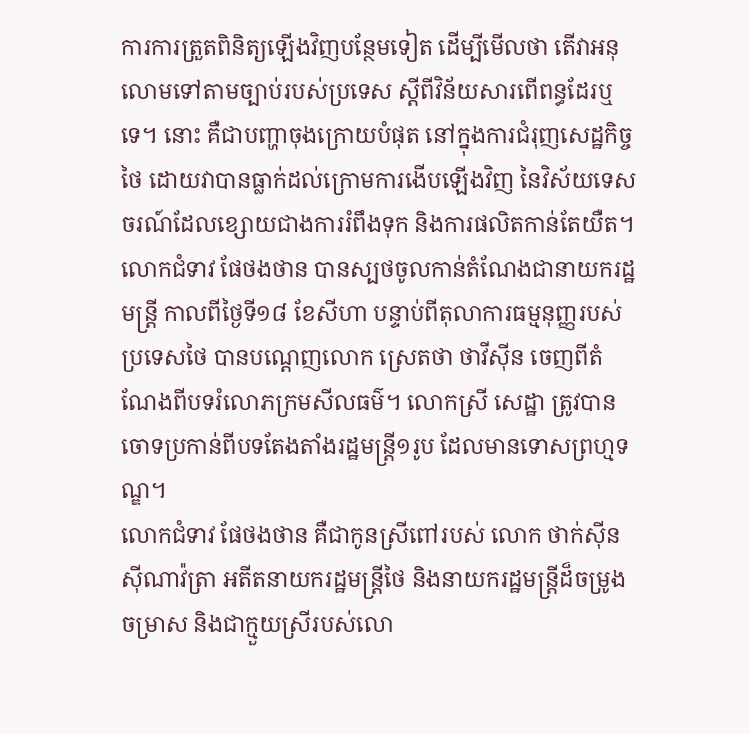ការការត្រួតពិនិត្យឡើងវិញបន្ថែមទៀត ដើម្បីមើលថា តើវាអនុលោមទៅតាមច្បាប់របស់ប្រទេស ស្តីពីវិន័យសារពើពន្ធដែរឬទេ។ នោះ គឺជាបញ្ហាចុងក្រោយបំផុត នៅក្នុងការជំរុញសេដ្ឋកិច្ចថៃ ដោយវាបានធ្លាក់ដល់ក្រោមការងើបឡើងវិញ នៃវិស័យទេសចរណ៍ដែលខ្សោយជាងការរំពឹងទុក និងការផលិតកាន់តែយឺត។
លោកជំទាវ ផែថងថាន បានស្បថចូលកាន់តំណែងជានាយករដ្ឋមន្ត្រី កាលពីថ្ងៃទី១៨ ខែសីហា បន្ទាប់ពីតុលាការធម្មនុញ្ញរបស់ប្រទេសថៃ បានបណ្តេញលោក ស្រេតថា ថាវីស៊ីន ចេញពីតំណែងពីបទរំលោភក្រមសីលធម៌។ លោកស្រី សេដ្ឋា ត្រូវបានចោទប្រកាន់ពីបទតែងតាំងរដ្ឋមន្ត្រី១រូប ដែលមានទោសព្រហ្មទណ្ឌ។
លោកជំទាវ ផែថងថាន គឺជាកូនស្រីពៅរបស់ លោក ថាក់ស៊ីន ស៊ីណាវ៉ត្រា អតីតនាយករដ្ឋមន្ត្រីថៃ និងនាយករដ្ឋមន្ត្រីដ៏ចម្រូងចម្រាស និងជាក្មួយស្រីរបស់លោ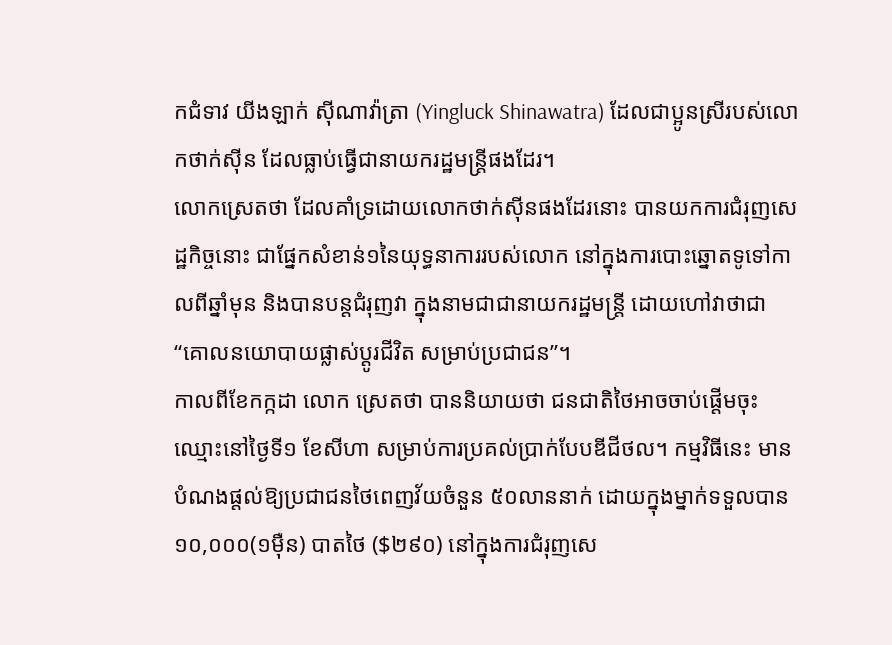កជំទាវ យីងឡាក់ ស៊ីណាវ៉ាត្រា (Yingluck Shinawatra) ដែលជាប្អូនស្រីរបស់លោកថាក់ស៊ីន ដែលធ្លាប់ធ្វើជានាយករដ្ឋមន្ត្រីផងដែរ។
លោកស្រេតថា ដែលគាំទ្រដោយលោកថាក់ស៊ីនផងដែរនោះ បានយកការជំរុញសេដ្ឋកិច្ចនោះ ជាផ្នែកសំខាន់១នៃយុទ្ធនាការរបស់លោក នៅក្នុងការបោះឆ្នោតទូទៅកាលពីឆ្នាំមុន និងបានបន្តជំរុញវា ក្នុងនាមជាជានាយករដ្ឋមន្ត្រី ដោយហៅវាថាជា “គោលនយោបាយផ្លាស់ប្តូរជីវិត សម្រាប់ប្រជាជន”។
កាលពីខែកក្កដា លោក ស្រេតថា បាននិយាយថា ជនជាតិថៃអាចចាប់ផ្តើមចុះឈ្មោះនៅថ្ងៃទី១ ខែសីហា សម្រាប់ការប្រគល់ប្រាក់បែបឌីជីថល។ កម្មវិធីនេះ មានបំណងផ្តល់ឱ្យប្រជាជនថៃពេញវ័យចំនួន ៥០លាននាក់ ដោយក្នុងម្នាក់ទទួលបាន១០,០០០(១ម៉ឺន) បាតថៃ ($២៩០) នៅក្នុងការជំរុញសេ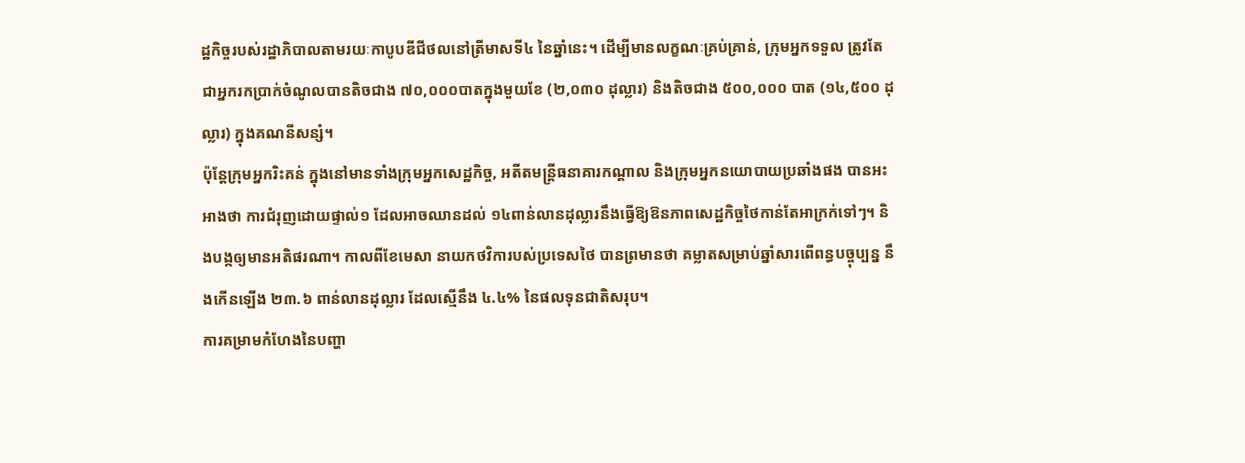ដ្ឋកិច្ចរបស់រដ្ឋាភិបាលតាមរយៈកាបូបឌីជីថលនៅត្រីមាសទី៤ នៃឆ្នាំនេះ។ ដើម្បីមានលក្ខណៈគ្រប់គ្រាន់, ក្រុមអ្នកទទួល ត្រូវតែជាអ្នករកប្រាក់ចំណូលបានតិចជាង ៧០,០០០បាតក្នុងមួយខែ (២,០៣០ ដុល្លារ) និងតិចជាង ៥០០,០០០ បាត (១៤,៥០០ ដុល្លារ) ក្នុងគណនីសន្សំ។
ប៉ុន្តែក្រុមអ្នករិះគន់ ក្នុងនៅមានទាំងក្រុមអ្នកសេដ្ឋកិច្ច, អតីតមន្ត្រីធនាគារកណ្តាល និងក្រុមអ្នកនយោបាយប្រឆាំងផង បានអះអាងថា ការជំរុញដោយផ្ទាល់១ ដែលអាចឈានដល់ ១៤ពាន់លានដុល្លារនឹងធ្វើឱ្យឱនភាពសេដ្ឋកិច្ចថៃកាន់តែអាក្រក់ទៅៗ។ និងបង្កឲ្យមានអតិផរណា។ កាលពីខែមេសា នាយកថវិការបស់ប្រទេសថៃ បានព្រមានថា គម្លាតសម្រាប់ឆ្នាំសារពើពន្ធបច្ចុប្បន្ន នឹងកើនឡើង ២៣.៦ ពាន់លានដុល្លារ ដែលស្មើនឹង ៤.៤% នៃផលទុនជាតិសរុប។
ការគម្រាមកំហែងនៃបញ្ហា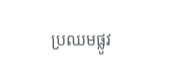ប្រឈមផ្លូវ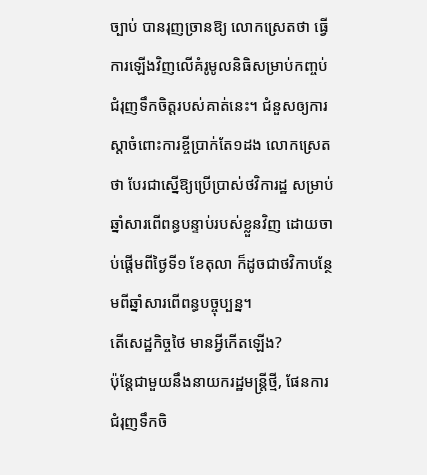ច្បាប់ បានរុញច្រានឱ្យ លោកស្រេតថា ធ្វើការឡើងវិញលើគំរូមូលនិធិសម្រាប់កញ្ចប់ជំរុញទឹកចិត្តរបស់គាត់នេះ។ ជំនួសឲ្យការស្តាចំពោះការខ្ចីប្រាក់តែ១ដង លោកស្រេតថា បែរជាស្នើឱ្យប្រើប្រាស់ថវិការដ្ឋ សម្រាប់ឆ្នាំសារពើពន្ធបន្ទាប់របស់ខ្លួនវិញ ដោយចាប់ផ្តើមពីថ្ងៃទី១ ខែតុលា ក៏ដូចជាថវិកាបន្ថែមពីឆ្នាំសារពើពន្ធបច្ចុប្បន្ន។
តើសេដ្ឋកិច្ចថៃ មានអ្វីកើតឡើង?
ប៉ុន្តែជាមួយនឹងនាយករដ្ឋមន្ត្រីថ្មី, ផែនការជំរុញទឹកចិ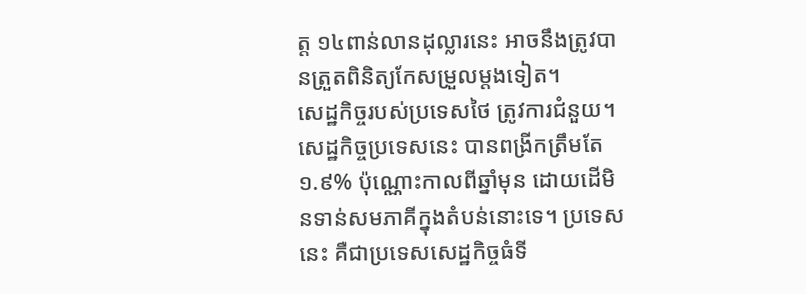ត្ត ១៤ពាន់លានដុល្លារនេះ អាចនឹងត្រូវបានត្រួតពិនិត្យកែសម្រួលម្តងទៀត។
សេដ្ឋកិច្ចរបស់ប្រទេសថៃ ត្រូវការជំនួយ។ សេដ្ឋកិច្ចប្រទេសនេះ បានពង្រីកត្រឹមតែ ១.៩% ប៉ុណ្ណោះកាលពីឆ្នាំមុន ដោយដើមិនទាន់សមភាគីក្នុងតំបន់នោះទេ។ ប្រទេសនេះ គឺជាប្រទេសសេដ្ឋកិច្ចធំទី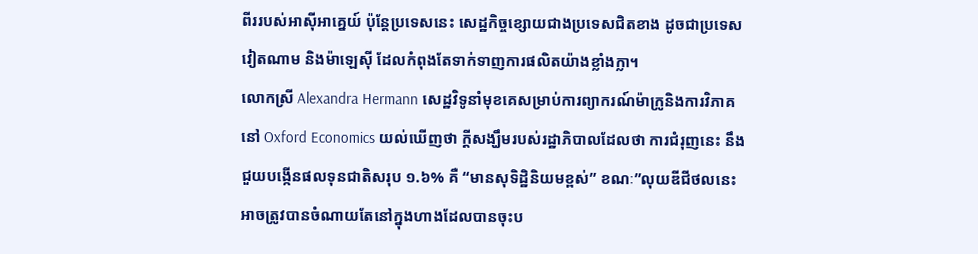ពីររបស់អាស៊ីអាគ្នេយ៍ ប៉ុន្តែប្រទេសនេះ សេដ្ឋកិច្ចខ្សោយជាងប្រទេសជិតខាង ដូចជាប្រទេសវៀតណាម និងម៉ាឡេស៊ី ដែលកំពុងតែទាក់ទាញការផលិតយ៉ាងខ្លាំងក្លា។
លោកស្រី Alexandra Hermann សេដ្ឋវិទូនាំមុខគេសម្រាប់ការព្យាករណ៍ម៉ាក្រូនិងការវិភាគ នៅ Oxford Economics យល់ឃើញថា ក្តីសង្ឃឹមរបស់រដ្ឋាភិបាលដែលថា ការជំរុញនេះ នឹងជួយបង្កើនផលទុនជាតិសរុប ១.៦% គឺ “មានសុទិដ្ឋិនិយមខ្ពស់” ខណៈ”លុយឌីជីថលនេះ អាចត្រូវបានចំណាយតែនៅក្នុងហាងដែលបានចុះប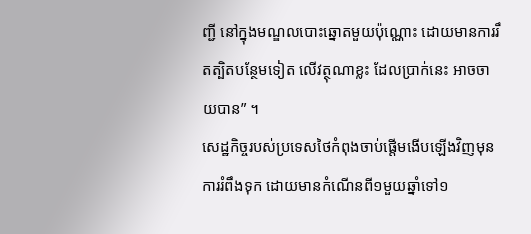ញ្ជី នៅក្នុងមណ្ឌលបោះឆ្នោតមួយប៉ុណ្ណោះ ដោយមានការរឹតត្បិតបន្ថែមទៀត លើវត្ថុណាខ្លះ ដែលប្រាក់នេះ អាចចាយបាន” ។
សេដ្ឋកិច្ចរបស់ប្រទេសថៃកំពុងចាប់ផ្តើមងើបឡើងវិញមុនការរំពឹងទុក ដោយមានកំណើនពី១មួយឆ្នាំទៅ១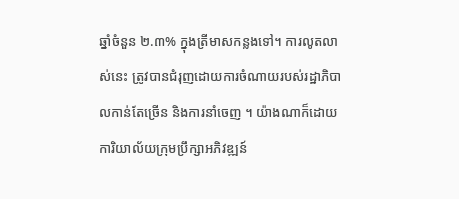ឆ្នាំចំនួន ២.៣% ក្នុងត្រីមាសកន្លងទៅ។ ការលូតលាស់នេះ ត្រូវបានជំរុញដោយការចំណាយរបស់រដ្ឋាភិបាលកាន់តែច្រើន និងការនាំចេញ ។ យ៉ាងណាក៏ដោយ ការិយាល័យក្រុមប្រឹក្សាអភិវឌ្ឍន៍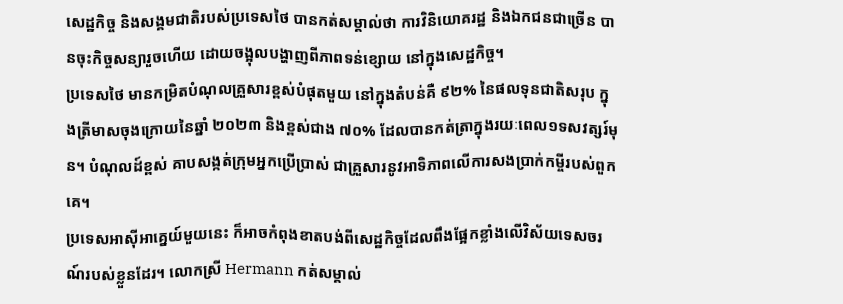សេដ្ឋកិច្ច និងសង្គមជាតិរបស់ប្រទេសថៃ បានកត់សម្គាល់ថា ការវិនិយោគរដ្ឋ និងឯកជនជាច្រើន បានចុះកិច្ចសន្យារួចហើយ ដោយចង្អុលបង្ហាញពីភាពទន់ខ្សោយ នៅក្នុងសេដ្ឋកិច្ច។
ប្រទេសថៃ មានកម្រិតបំណុលគ្រួសារខ្ពស់បំផុតមួយ នៅក្នុងតំបន់គឺ ៩២% នៃផលទុនជាតិសរុប ក្នុងត្រីមាសចុងក្រោយនៃឆ្នាំ ២០២៣ និងខ្ពស់ជាង ៧០% ដែលបានកត់ត្រាក្នុងរយៈពេល១ទសវត្សរ៍មុន។ បំណុលដ៍ខ្ពស់ គាបសង្កត់ក្រុមអ្នកប្រើប្រាស់ ជាគ្រួសារនូវអាទិភាពលើការសងប្រាក់កម្ចីរបស់ពួកគេ។
ប្រទេសអាស៊ីអាគ្នេយ៍មួយនេះ ក៏អាចកំពុងខាតបង់ពីសេដ្ឋកិច្ចដែលពឹងផ្អែកខ្លាំងលើវិស័យទេសចរណ៍របស់ខ្លួនដែរ។ លោកស្រី Hermann កត់សម្គាល់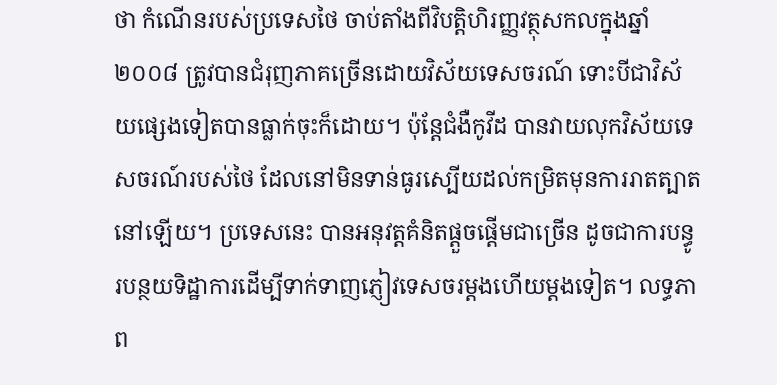ថា កំណើនរបស់ប្រទេសថៃ ចាប់តាំងពីវិបត្តិហិរញ្ញវត្ថុសកលក្នុងឆ្នាំ ២០០៨ ត្រូវបានជំរុញភាគច្រើនដោយវិស័យទេសចរណ៍ ទោះបីជាវិស័យផ្សេងទៀតបានធ្លាក់ចុះក៏ដោយ។ ប៉ុន្តែជំងឺកូវីដ បានវាយលុកវិស័យទេសចរណ៍របស់ថៃ ដែលនៅមិនទាន់ធូរស្បើយដល់កម្រិតមុនការរាតត្បាតនៅឡើយ។ ប្រទេសនេះ បានអនុវត្តគំនិតផ្តួចផ្តើមជាច្រើន ដូចជាការបន្ធូរបន្ថយទិដ្ឋាការដើម្បីទាក់ទាញភ្ញៀវទេសចរម្តងហើយម្តងទៀត។ លទ្ធភាព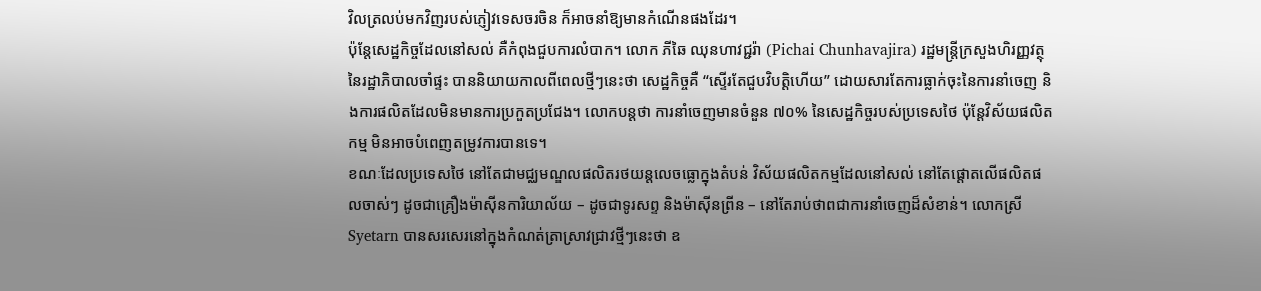វិលត្រលប់មកវិញរបស់ភ្ញៀវទេសចរចិន ក៏អាចនាំឱ្យមានកំណើនផងដែរ។
ប៉ុន្តែសេដ្ឋកិច្ចដែលនៅសល់ គឺកំពុងជួបការលំបាក។ លោក ភីឆៃ ឈុនហាវជ្ជរ៉ា (Pichai Chunhavajira) រដ្ឋមន្ត្រីក្រសួងហិរញ្ញវត្ថុនៃរដ្ឋាភិបាលចាំផ្ទះ បាននិយាយកាលពីពេលថ្មីៗនេះថា សេដ្ឋកិច្ចគឺ “ស្ទើរតែជួបវិបត្តិហើយ” ដោយសារតែការធ្លាក់ចុះនៃការនាំចេញ និងការផលិតដែលមិនមានការប្រកួតប្រជែង។ លោកបន្តថា ការនាំចេញមានចំនួន ៧០% នៃសេដ្ឋកិច្ចរបស់ប្រទេសថៃ ប៉ុន្តែវិស័យផលិតកម្ម មិនអាចបំពេញតម្រូវការបានទេ។
ខណៈដែលប្រទេសថៃ នៅតែជាមជ្ឈមណ្ឌលផលិតរថយន្តលេចធ្លោក្នុងតំបន់ វិស័យផលិតកម្មដែលនៅសល់ នៅតែផ្តោតលើផលិតផលចាស់ៗ ដូចជាគ្រឿងម៉ាស៊ីនការិយាល័យ – ដូចជាទូរសព្ទ និងម៉ាស៊ីនព្រីន – នៅតែរាប់ថាពជាការនាំចេញដ៏សំខាន់។ លោកស្រី Syetarn បានសរសេរនៅក្នុងកំណត់ត្រាស្រាវជ្រាវថ្មីៗនេះថា ឧ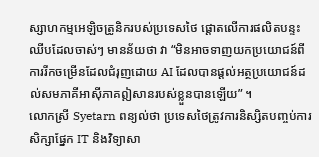ស្សាហកម្មអេឡិចត្រូនិករបស់ប្រទេសថៃ ផ្តោតលើការផលិតបន្ទះឈីបដែលចាស់ៗ មានន័យថា វា “មិនអាចទាញយកប្រយោជន៍ពីការរីកចម្រើនដែលជំរុញដោយ AI ដែលបានផ្តល់អត្ថប្រយោជន៍ដល់សមភាគីអាស៊ីភាគឦសានរបស់ខ្លួនបានឡើយ” ។
លោកស្រី Syetarn ពន្យល់ថា ប្រទេសថៃត្រូវការនិស្សិតបញ្ចប់ការសិក្សាផ្នែក IT និងវិទ្យាសា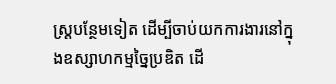ស្រ្តបន្ថែមទៀត ដើម្បីចាប់យកការងារនៅក្នុងឧស្សាហកម្មច្នៃប្រឌិត ដើ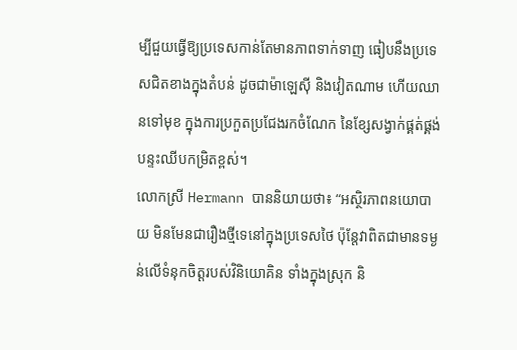ម្បីជួយធ្វើឱ្យប្រទេសកាន់តែមានភាពទាក់ទាញ ធៀបនឹងប្រទេសជិតខាងក្នុងតំបន់ ដូចជាម៉ាឡេស៊ី និងវៀតណាម ហើយឈានទៅមុខ ក្នុងការប្រកួតប្រជែងរកចំណែក នៃខ្សែសង្វាក់ផ្គត់ផ្គង់បន្ទះឈីបកម្រិតខ្ពស់។
លោកស្រី Hermann បាននិយាយថា៖ “អស្ថិរភាពនយោបាយ មិនមែនជារឿងថ្មីទេនៅក្នុងប្រទេសថៃ ប៉ុន្តែវាពិតជាមានទម្ងន់លើទំនុកចិត្តរបស់វិនិយោគិន ទាំងក្នុងស្រុក និ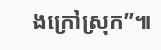ងក្រៅស្រុក”៕